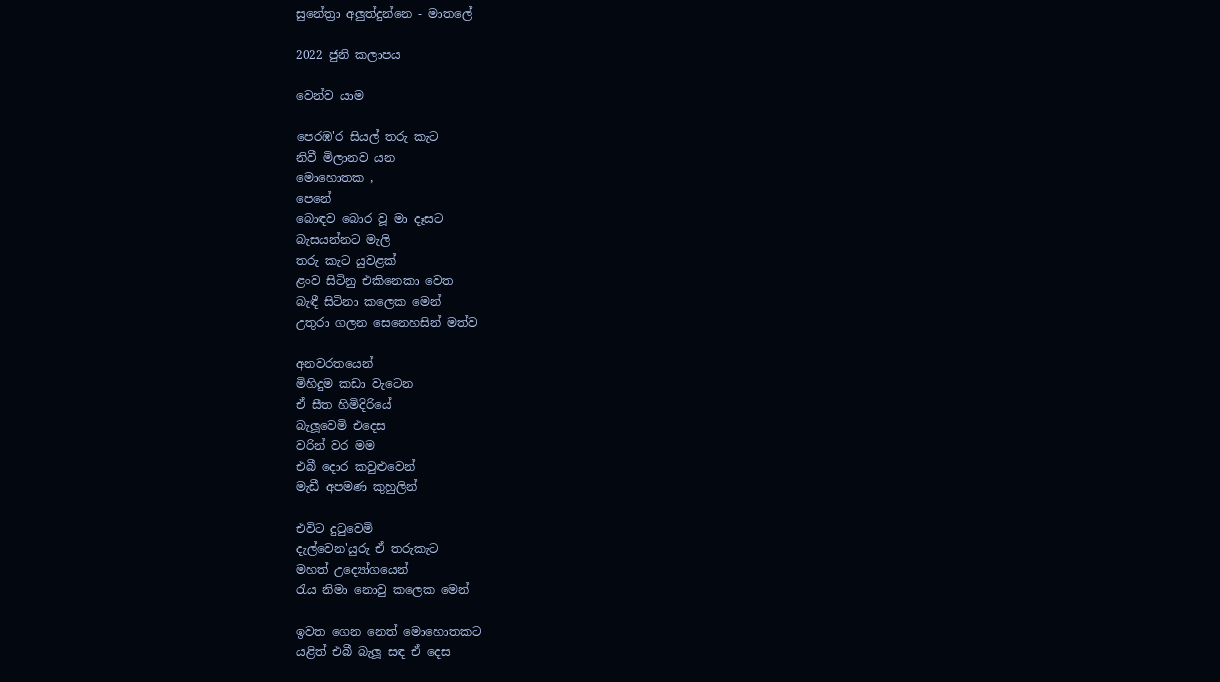සුනේත්‍රා අලුත්දුන්නෙ - මාතලේ

2022 ජුනි කලාපය

වෙන්ව යාම

පෙරඹ'ර සියල් තරු කැට
නිවී මිලානව යන
මොහොතක ,
පෙනේ
බොඳව බොර වූ මා දෑසට
බැසයන්නට මැලි
තරු කැට යුවළක්
ළංව සිටිනු එකිනෙකා වෙත
බැඳී සිටිනා කලෙක මෙන්
උතුරා ගලන සෙනෙහසින් මත්ව

අනවරතයෙන්
මිහිදුම කඩා වැටෙන
ඒ සීත හිමිදිරියේ
බැලූවෙමි එදෙස
වරින් වර මම
එබී දොර කවුළුවෙන්
මැඩී අපමණ කුහුලින්

එවිට දුටුවෙමි
දැල්වෙන'යුරු ඒ තරුකැට
මහත් උද්‍යෝගයෙන්
රැය නිමා නොවු කලෙක මෙන්

ඉවත ගෙන නෙත් මොහොතකට
යළිත් එබී බැලූ සඳ ඒ දෙස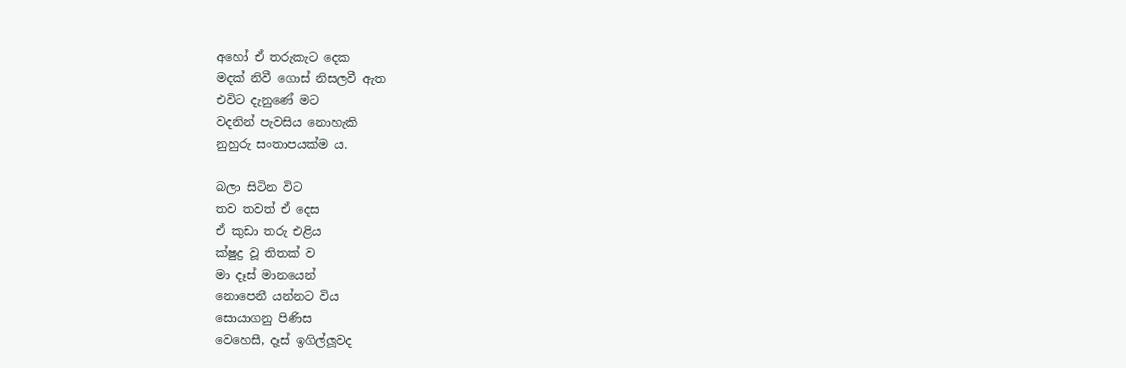අහෝ ඒ තරුකැට දෙක
මදක් නිවී ගොස් නිසලවී ඇත
එවිට දැනුණේ මට
වදනින් පැවසිය නොහැකි
නුහුරු සංතාපයක්ම ය.

බලා සිටින විට
තව තවත් ඒ දෙස
ඒ කුඩා තරු එළිය
ක්ෂුද්‍ර වූ තිතක් ව
මා දෑස් මානයෙන්
නොපෙනී යන්නට විය
සොයාගනු පිණිස
වෙහෙසී, දෑස් ඉගිල්ලූවද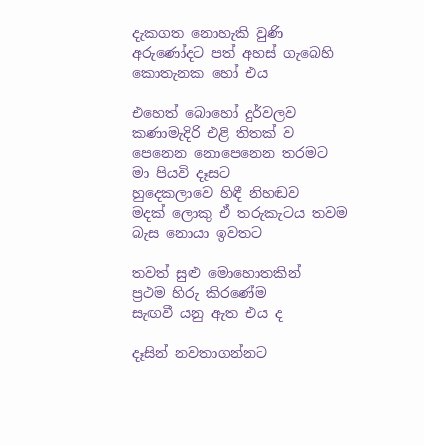දැකගත නොහැකි වුණි
අරුණෝදට පත් අහස් ගැබෙහි
කොතැනක හෝ එය

එහෙත් බොහෝ දුර්වලව
කණාමැදිරි එළි තිතක් ව
පෙනෙන නොපෙනෙන තරමට
මා පියවි දෑසට
හුදෙකලාවෙ හිඳී නිහඬව
මදක් ලොකු ඒ තරුකැටය තවම
බැස නොයා ඉවතට

තවත් සුළු මොහොතකින්
ප්‍රථම හිරු කිරණේම
සැඟවී යනු ඇත එය ද

දෑසින් නවතාගන්නට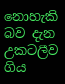නොහැකි බව දැන
උකටලීව ගිය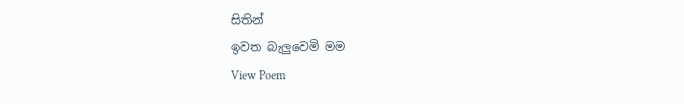සිතින්
ඉවත බැලුවෙමි මම
View Poem